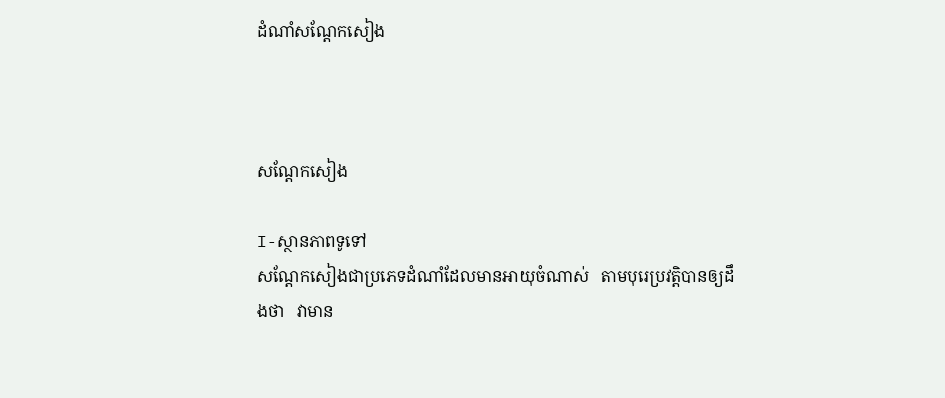ដំណាំសណ្តែកសៀង



សណ្តែកសៀង

I-ស្ថានភាពទូទៅ
សណ្តែកសៀងជាប្រភេទដំណាំដែលមានអាយុចំណាស់   តាមបុរេប្រវត្តិបានឲ្យដឹងថា   វាមាន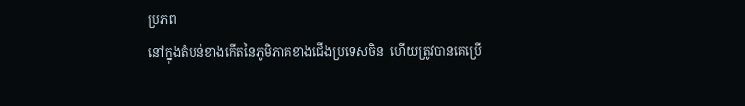ប្រភព
នៅក្នុងតំបន់ខាងកើតនៃភូមិភាគខាងជើងប្រទេសចិន  ហើយត្រូវបានគេប្រើ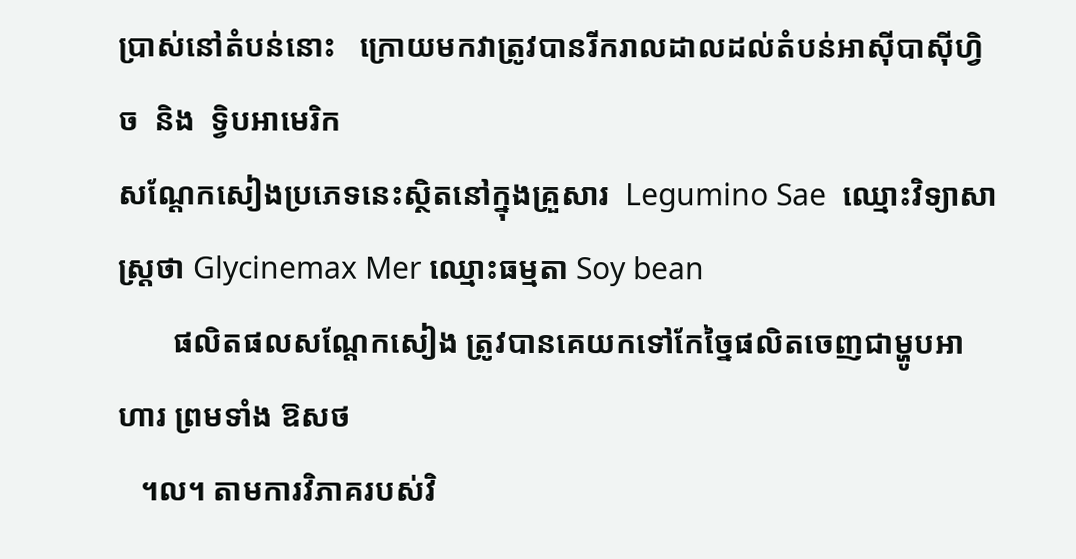ប្រាស់នៅតំបន់នោះ   ក្រោយមកវាត្រូវបានរីករាលដាលដល់តំបន់អាស៊ីបាស៊ីហ្វិច  និង  ទ្វិបអាមេរិក
សណ្តែកសៀងប្រភេទនេះស្ថិតនៅក្នុងគ្រួសារ  Legumino Sae  ឈ្មោះវិទ្យាសាស្ត្រថា Glycinemax Mer ឈ្មោះធម្មតា Soy bean
       ផលិតផលសណ្តែកសៀង ត្រូវបានគេយកទៅកែច្នៃផលិតចេញជាម្ហូបអាហារ ព្រមទាំង ឱសថ
   ។ល។ តាមការវិភាគរបស់វិ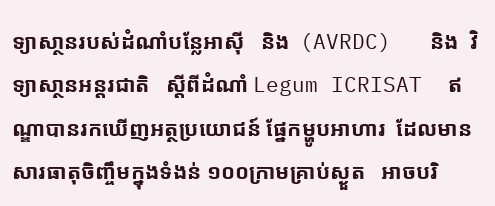ទ្យាសា្ថនរបស់ដំណាំបន្លែអាស៊ី   និង  (AVRDC)   និង  វិទ្យាសា្ថនអន្តរជាតិ   ស្តីពីដំណាំ Legum ICRISAT  ឥណ្ឌាបានរកឃើញអត្ថប្រយោជន៍ ផ្នែកម្ហូបអាហារ  ដែលមានសារធាតុចិញ្ចឹមក្នុងទំងន់ ១០០ក្រាមគ្រាប់ស្ងួត   អាចបរិ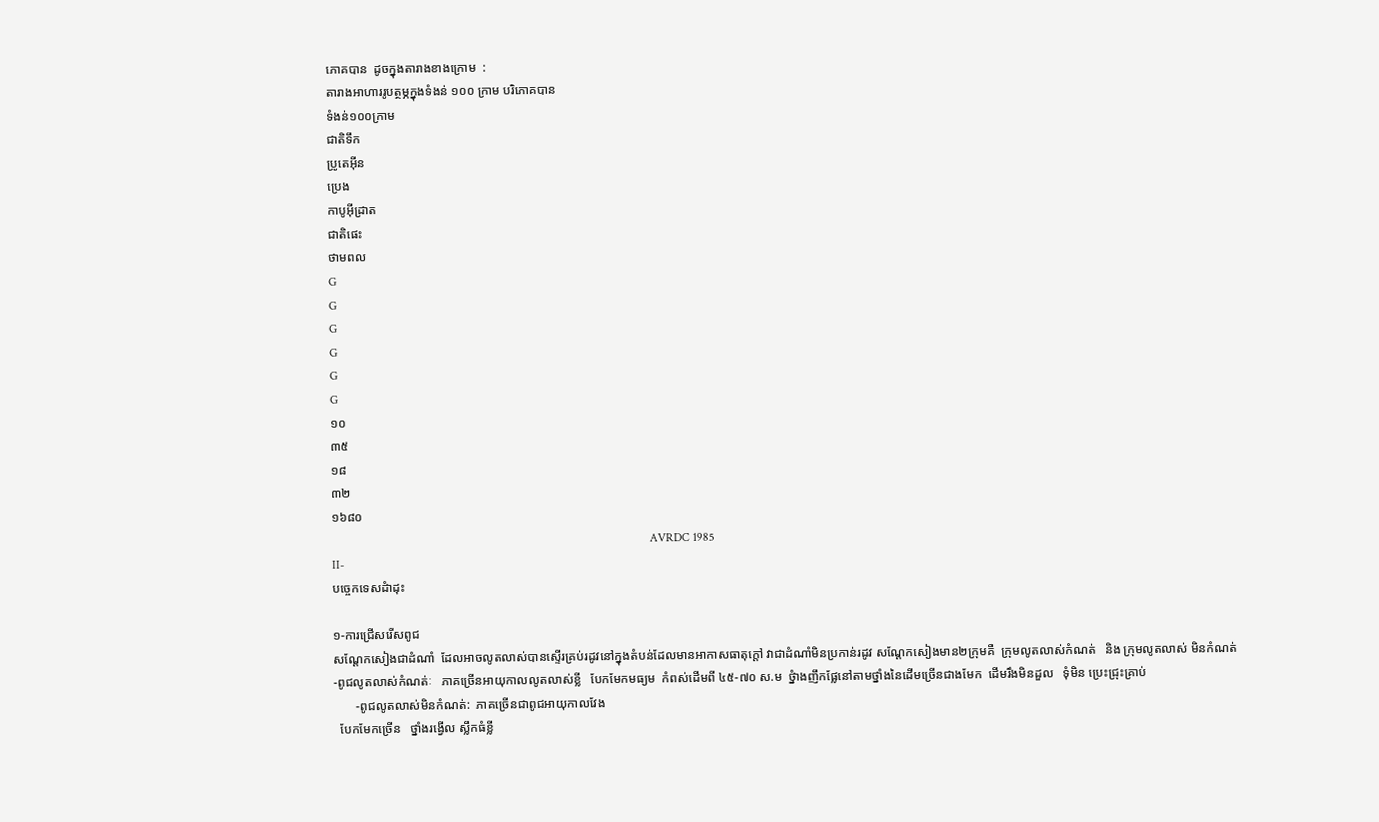ភោគបាន  ដូចក្នុងតារាងខាងក្រោម  :
តារាងអាហាររូបត្ថម្ភក្នុងទំងន់ ១០០ ក្រាម បរិភោគបាន
ទំងន់១០០ក្រាម
ជាតិទឹក
ប្រូតេអ៊ីន
ប្រេង
កាបូអ៊ីដ្រាត
ជាតិផេះ
ថាមពល
G
G
G
G
G
G
១០
៣៥
១៨
៣២
១៦៨០
                                                                                                          AVRDC 1985
II-
បច្ចេកទេសដំាដុះ

១-ការជ្រើសរើសពូជ
សណ្តែកសៀងជាដំណាំ  ដែលអាចលូតលាស់បានស្ទើរគ្រប់រដូវនៅក្នុងតំបន់ដែលមានអាកាសធាតុក្តៅ វាជាដំណាំមិនប្រកាន់រដូវ សណ្តែកសៀងមាន២ក្រុមគឺ  ក្រុមលូតលាស់កំណត់   និង ក្រុមលូតលាស់ មិនកំណត់
-ពូជលូតលាស់កំណត់ៈ   ភាគច្រើនអាយុកាលលូតលាស់ខ្លី   បែកមែកមធ្យម  កំពស់ដើមពី ៤៥-៧០ ស.ម  ថ្នំាងញឹកផ្លែនៅតាមថ្នាំងនៃដើមច្រើនជាងមែក  ដើមរឹងមិនដួល   ទុំមិន ប្រេះជ្រុះគ្រាប់
       -ពូជលូតលាស់មិនកំណត់:  ភាគច្រើនជាពូជអាយុកាលវែង
  បែកមែកច្រើន   ថ្នាំងរង្វើល ស្លឹកធំខ្លី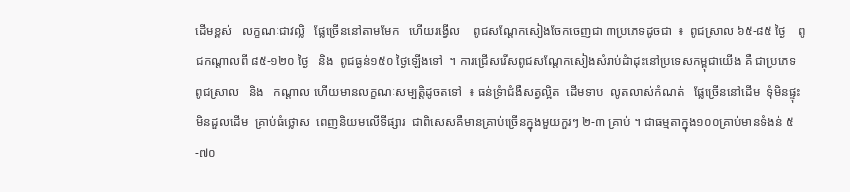ដើមខ្ពស់   លក្ខណៈជាវល្លិ   ផ្លែច្រើននៅតាមមែក   ហើយរង្វើល    ពូជសណ្តែកសៀងចែកចេញជា ៣ប្រភេទដូចជា  ៖  ពូជស្រាល ៦៥-៨៥ ថ្ងៃ    ពូជកណ្តាលពី ៨៥-១២០ ថ្ងៃ   និង  ពូជធ្ងន់១៥០ ថ្ងៃឡើងទៅ  ។ ការជ្រើសរើសពូជសណ្តែកសៀងសំរាប់ដំាដុះនៅប្រទេសកម្ពុជាយើង គឺ ជាប្រភេទ   ពូជស្រាល   និង   កណ្តាល ហើយមានលក្ខណៈសម្បត្តិដូចតទៅ  ៖ ធន់ទ្រំាជំងឺសត្វល្អិត  ដើមទាប  លូតលាស់កំណត់   ផ្លែច្រើននៅដើម  ទុំមិនផ្ទុះមិនដួលដើម  គ្រាប់ធំថ្លោស  ពេញនិយមលើទីផ្សារ  ជាពិសេសគឺមានគ្រាប់ច្រើនក្នុងមួយកួរៗ ២-៣ គ្រាប់ ។ ជាធម្មតាក្នុង១០០គ្រាប់មានទំងន់ ៥-៧០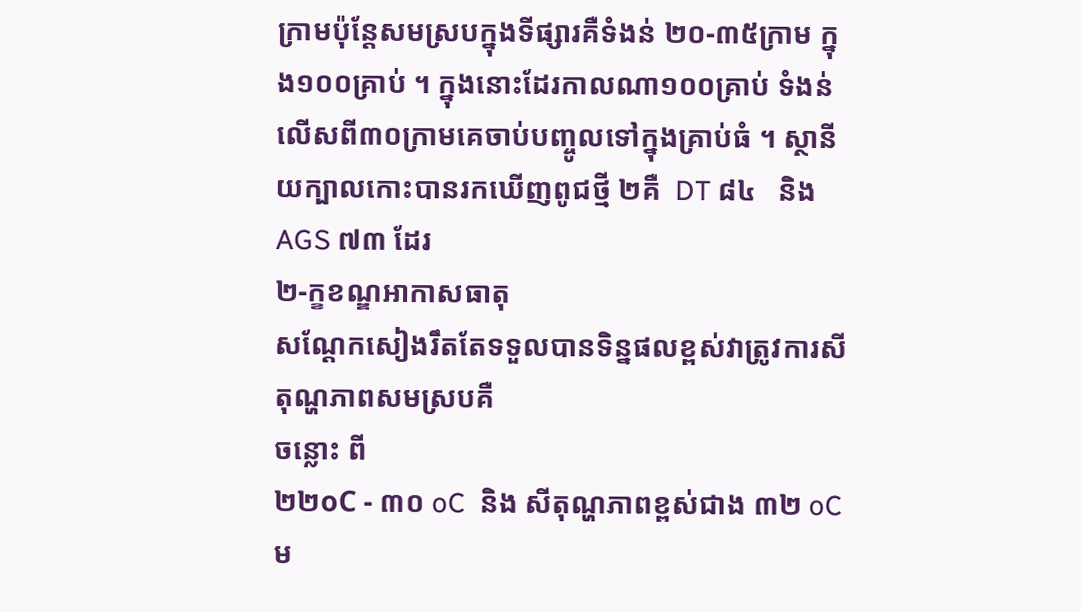ក្រាមប៉ុន្តែសមស្របក្នុងទីផ្សារគឺទំងន់ ២០-៣៥ក្រាម ក្នុង១០០គ្រាប់ ។ ក្នុងនោះដែរកាលណា១០០គ្រាប់ ទំងន់លើសពី៣០កា្រមគេចាប់បញ្ចូលទៅក្នុងគ្រាប់ធំ ។ ស្ថានីយក្បាលកោះបានរកឃើញពូជថ្មី ២គឺ  DT ៨៤   និង  AGS ៧៣ ដែរ
២-ក្ខខណ្ឌអាកាសធាតុ
សណ្តែកសៀងរឹតតែទទួលបានទិន្នផលខ្ពស់វាត្រូវការសីតុណ្ហភាពសមស្របគឺ
ចន្លោះ ពី
២២oC - ៣០ oC  និង សីតុណ្ហភាពខ្ពស់ជាង ៣២ oC  ម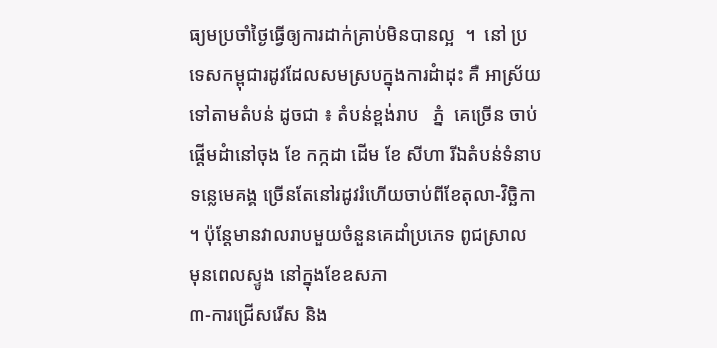ធ្យមប្រចាំថ្ងៃធ្វើឲ្យការដាក់គ្រាប់មិនបានល្អ  ។  នៅ ប្រទេសកម្ពុជារដូវដែលសមស្របក្នុងការដំាដុះ គឺ អាស្រ័យទៅតាមតំបន់ ដូចជា ៖ តំបន់ខ្ពង់រាប   ភ្នំ  គេច្រើន ចាប់ផ្តើមដំានៅចុង ខែ កក្កដា ដើម ខែ សីហា រីឯតំបន់ទំនាប ទន្លេមេគង្គ ច្រើនតែនៅរដូវរំហើយចាប់ពីខែតុលា-វិច្ឆិកា ។ ប៉ុន្តែមានវាលរាបមួយចំនួនគេដាំប្រភេទ ពូជស្រាល  មុនពេលស្ទូង នៅក្នុងខែឧសភា
៣-ការជ្រើសរើស និង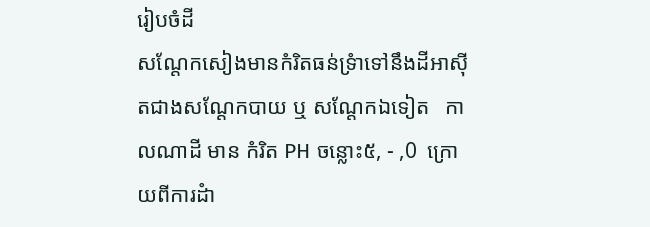រៀបចំដី
សណ្តែកសៀងមានកំរិតធន់ទ្រំាទៅនឹងដីអាស៊ីតជាងសណ្តែកបាយ ឬ សណ្តែកឯទៀត   កាលណាដី មាន កំរិត PH ចន្លោះ៥, - ,0  ក្រោយពីការដំា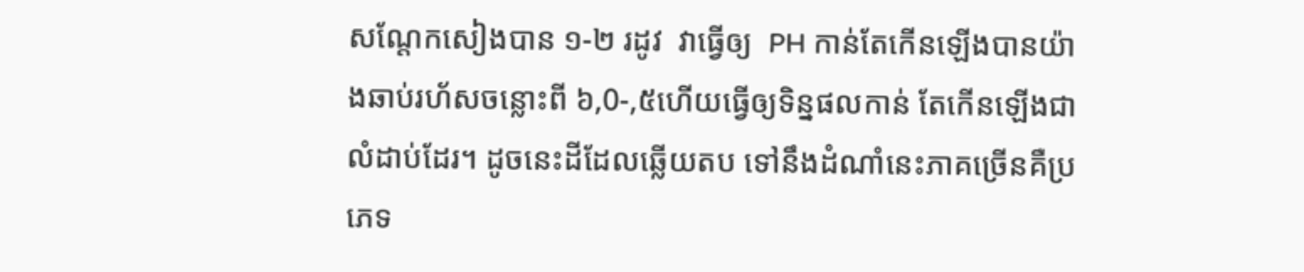សណ្តែកសៀងបាន ១-២ រដូវ  វាធ្វើឲ្យ  PH កាន់តែកើនឡើងបានយ៉ាងឆាប់រហ័សចន្លោះពី ៦,0-,៥ហើយធ្វើឲ្យទិន្នផលកាន់ តែកើនឡើងជាលំដាប់ដែរ។ ដូចនេះដីដែលឆ្លើយតប ទៅនឹងដំណាំនេះភាគច្រើនគឺប្រភេទ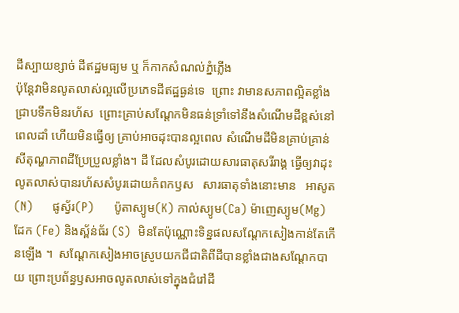ដីស្បាយខ្សាច់ ដីឥដ្ឋមធ្យម ឬ ក៏កាកសំណល់ភ្នំភ្លើង
ប៉ុន្តែវាមិនលូតលាស់ល្អលើប្រភេទដីឥដ្ឋធ្ងន់ទេ  ព្រោះ វាមានសភាពល្អិតខ្លាំងជ្រាបទឹកមិនរហ័ស  ព្រោះគ្រាប់សណ្តែកមិនធន់ទ្រាំទៅនឹងសំណើមដីខ្ពស់នៅពេលដាំ ហើយមិនធ្វើឲ្យ គ្រាប់អាចដុះបានល្អពេល សំណើមដីមិនគ្រាប់គ្រាន់ សីតុណ្ហភាពដីប្រែប្រួលខ្លាំង។ ដី ដែលសំបូរដោយសារធាតុសរីរាង្គ ធ្វើឲ្យវាដុះលូតលាស់បានរហ័សសំបូរដោយកំពកឫស   សារធាតុទាំងនោះមាន   អាសូត(N)     ផូស្វ័រ(P)     ប៉ូតាស្យូម(K) កាល់ស្យូម(Ca) ម៉ាញេស្យូម(Mg)  ដែក (Fe) និងស្ព័ន់ធ័រ (S)  មិនតែប៉ុណ្ណោះទិន្នផលសណ្តែកសៀងកាន់តែកើនឡើង ។  សណ្តែកសៀងអាចស្រូបយកជីជាតិពីដីបានខ្លាំងជាងសណ្តែកបាយ ព្រោះប្រព័ន្ធឫសអាចលូតលាស់ទៅក្នុងជំរៅដី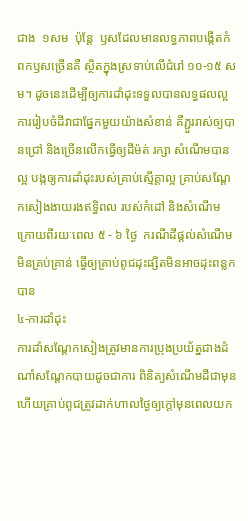ជាង  ១សម  ប៉ុន្តែ  ឫសដែលមានលទ្ធភាពបង្កើតកំពកឫសច្រើនគឺ ស្ថិតក្នុងស្រទាប់លើជំរៅ ១០-១៥ សម។ ដូចនេះដើម្បីឲ្យការដាំដុះទទួលបានលទ្ធផលល្អ ការរៀបចំដីវាជាផ្នែកមួយយ៉ាងសំខាន់ គឺភ្ជួររាស់ឲ្យបានជ្រៅ និងច្រើនលើកធ្វើឲ្យដីម៉ត់ រក្សា សំណើមបានល្អ បង្កឲ្យការដាំដុះរបស់គ្រាប់ស្មើគ្តាល្អ គ្រាប់សណ្តែកសៀងងាយរងឥទ្ធិពល របស់កំដៅ និងសំណើមក្រោយពីរយៈពេល ៥ - ៦ ថ្ងៃ  ករណីដីផ្តល់សំណើមមិនគ្រប់គ្រាន់ ធ្វើឲ្យគ្រាប់ពូជដុះផ្សិតមិនអាចដុះពន្លកបាន
៤-ការដាំដុះ
ការដាំសណ្តែកសៀងត្រូវមានការប្រុងប្រយ័ត្នជាងដំណាំសណ្តែកបាយដូចជាការ ពិនិត្យសំណើមដីជាមុន   ហើយគ្រាប់ពូជត្រូវដាក់ហាលថ្ងៃឲ្យក្តៅមុនពេលយក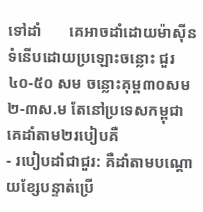ទៅដាំ       គេអាចដាំដោយម៉ាស៊ីនទំនើបដោយប្រឡោះចន្លោះ ជួរ ៤០-៥០ សម ចន្លោះគុម្ព៣០សម ២-៣ស.ម តែនៅប្រទេសកម្ពុជាគេដាំតាម២របៀបគឺ
- របៀបដាំជាជួរ: គឺដាំតាមបណ្តោយខ្សែបន្ទាត់ប្រើ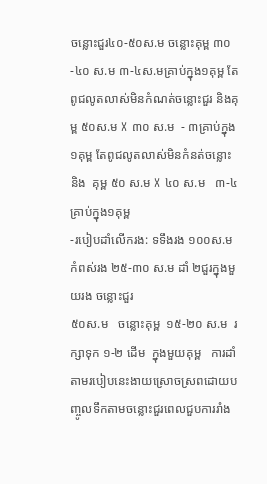ចន្លោះជួរ៤០-៥០ស.ម ចន្លោះគុម្ព ៣០-៤០ ស.ម ៣-៤ស.មគ្រាប់ក្នុង១គុម្ព តែពូជលូតលាស់មិនកំណត់ចន្លោះជួរ និងគុម្ព ៥០ស.ម X ៣០ ស.ម  - ៣គ្រាប់ក្នុង១គុម្ព តែពូជលូតលាស់មិនកំនត់ចន្លោះ និង  គុម្ព ៥០ ស.ម X ៤០ ស.ម   ៣-៤ គ្រាប់ក្នុង១គុម្ព
-របៀបដាំលើករង: ទទឹងរង ១០០ស.ម កំពស់រង ២៥-៣០ ស.ម ដាំ ២ជួរក្នុងមួយរង ចន្លោះជួរ
៥០ស.ម   ចន្លោះគុម្ព  ១៥-២០ ស.ម  រក្សាទុក ១-២ ដើម  ក្នុងមួយគុម្ព   ការដាំតាមរបៀបនេះងាយស្រោចស្រពដោយបញ្ចូលទឹកតាមចន្លោះជួរពេលជួបការរាំង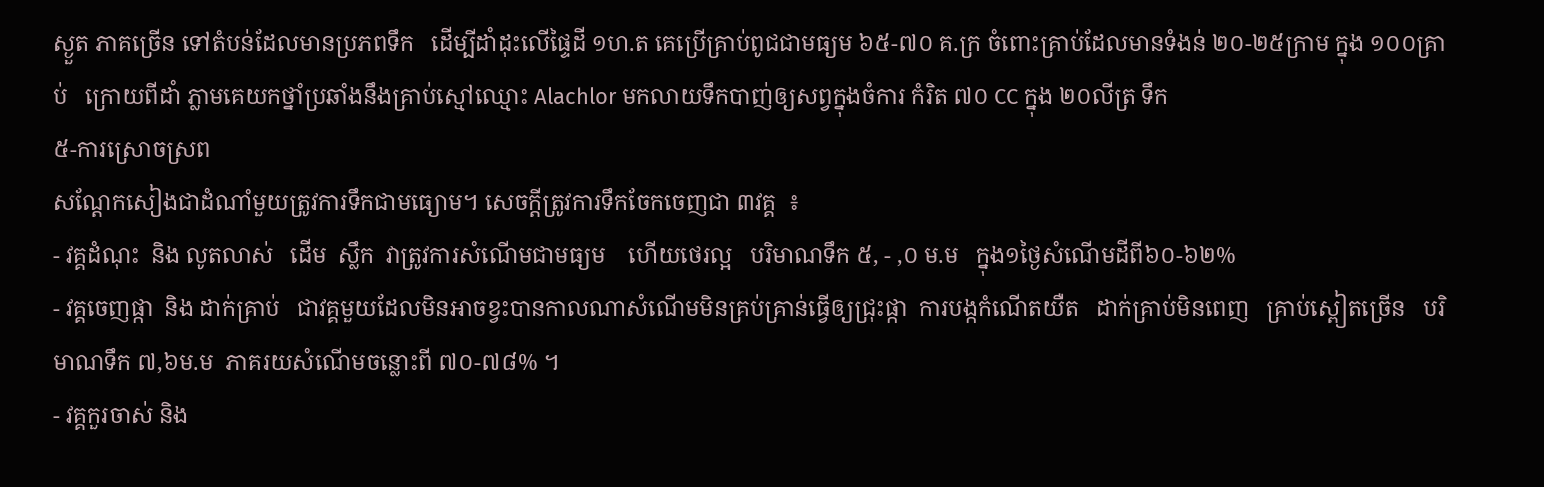ស្ងួត ភាគច្រើន ទៅតំបន់ដែលមានប្រភពទឹក   ដើម្បីដាំដុះលើផ្ទៃដី ១ហ.ត គេប្រើគ្រាប់ពូជជាមធ្យម ៦៥-៧០ គ.ក្រ ចំពោះគ្រាប់ដែលមានទំងន់ ២០-២៥ក្រាម ក្នុង ១០០គ្រាប់   ក្រោយពីដាំ ភ្លាមគេយកថ្នាំប្រឆាំងនឹងគ្រាប់ស្មៅឈ្មោះ Alachlor មកលាយទឹកបាញ់ឲ្យសព្វក្នុងចំការ កំរិត ៧០ CC ក្នុង ២០លីត្រ ទឹក
៥-ការស្រោចស្រព
សណ្តែកសៀងជាដំណាំមួយត្រូវការទឹកជាមធ្យោម។ សេចក្តីត្រូវការទឹកចែកចេញជា ៣វគ្គ  ៖
- វគ្គដំណុះ  និង លូតលាស់   ដើម  ស្លឹក  វាត្រូវការសំណើមជាមធ្យម    ហើយថេរល្អ   បរិមាណទឹក ៥, - ,០ ម.ម   ក្នុង១ថ្ងៃសំណើមដីពី៦០-៦២%
- វគ្គចេញផ្កា  និង ដាក់គ្រាប់   ជាវគ្គមួយដែលមិនអាចខ្វះបានកាលណាសំណើមមិនគ្រប់គ្រាន់ធ្វើឲ្យជ្រុះផ្កា  ការបង្កកំណើតយឺត   ដាក់គ្រាប់មិនពេញ   គ្រាប់ស្ពៀតច្រើន   បរិមាណទឹក ៧,៦ម.ម  ភាគរយសំណើមចន្លោះពី ៧០-៧៨% ។
- វគ្គកួរចាស់ និង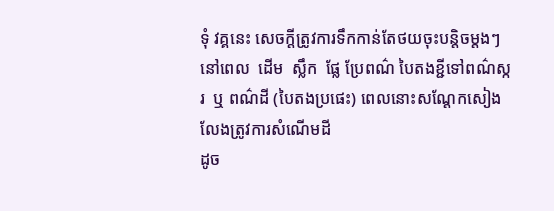ទុំ វគ្គនេះ សេចក្តីត្រូវការទឹកកាន់តែថយចុះបន្តិចម្តងៗ  នៅពេល  ដើម  ស្លឹក  ផ្លែ ប្រែពណ៌ បៃតងខ្ជីទៅពណ៌ស្ករ  ឬ ពណ៌ដី (បៃតងប្រផេះ) ពេលនោះសណ្តែកសៀង លែងត្រូវការសំណើមដី
ដូច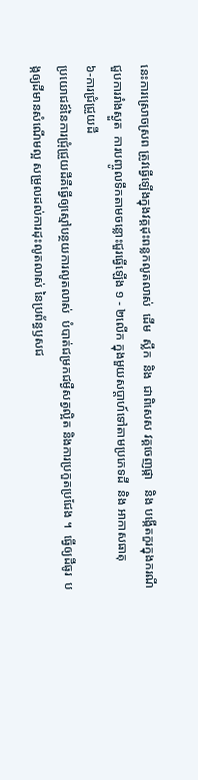នេះការស្រោចស្រព ត្រូវធ្វើឡើងក្នុងវគ្គដុះពន្លកលូតលាស់  ដើម  ស្លឹក  និង  ជាពិសេស វគ្គចេញផ្កា   និង បង្កើតកួរក្នុងករណីជួបការរាំងស្ងួត  ការបញ្ចូលទឹកតាមចន្លោះជួរធ្វើឡើង ១ - ២លើក ក្នុងមួយសប្តាហ៍ទៅតាមប្រភេទដី  និង អាកាសធាតុ
៦-ការជ្រំជ្រួយដី
ប្រយោជន៍នៃការជ្រុំជ្រួយដីគឺធ្វើឲ្យស្មៅបន្ថយការលូតលាស់  បំបាត់ជម្រកជម្ងឺសត្វល្អិត និងការប្រកួតប្រជែង ។  ធ្វើឲ្យដីធូរ  បង្កឲ្យដីមានសំណើមល្អ សម្រួលដល់ការដុះលូតលាស់ នៃប្រព័ន្ធឫសជ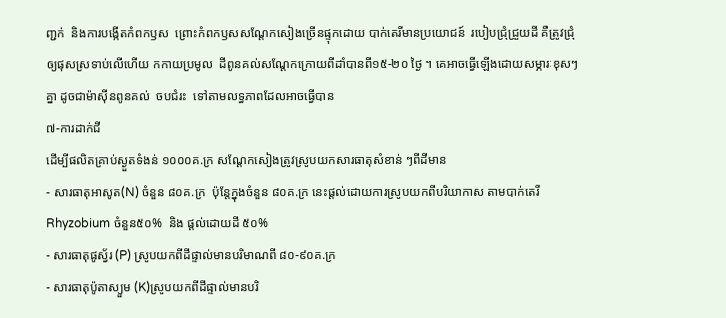ញ្ជក់  និងការបង្កើតកំពកឫស  ព្រោះកំពកឫសសណ្តែកសៀងច្រើនផ្ទុកដោយ បាក់តេរីមានប្រយោជន៍  របៀបជ្រុំជ្រួយដី គឺត្រូវជ្រុំឲ្យផុសស្រទាប់លើហើយ កកាយប្រមូល  ដីពូនគល់សណ្តែកក្រោយពីដាំបានពី១៥-២០ ថ្ងៃ ។ គេអាចធ្វើឡើងដោយសម្ភារៈខុសៗគ្នា ដូចជាម៉ាស៊ីនពូនគល់  ចបជំរះ  ទៅតាមលទ្ធភាពដែលអាចធ្វើបាន
៧-ការដាក់ជី
ដើម្បីផលិតគ្រាប់ស្ងួតទំងន់ ១០០០គ.ក្រ សណ្តែកសៀងត្រូវស្រូបយកសារធាតុសំខាន់ ៗពីដីមាន
- សារធាតុអាសូត(N) ចំនួន ៨០គ.ក្រ  ប៉ុន្តែក្នុងចំនួន ៨០គ.ក្រ នេះផ្តល់ដោយការស្រូបយកពីបរិយាកាស តាមបាក់តេរី Rhyzobium ចំនួន៥០%  និង ផ្តល់ដោយដី ៥០%
- សារធាតុផូស្វ័រ (P) ស្រូបយកពីដីផ្ទាល់មានបរិមាណពី ៨០-៩០គ.ក្រ
- សារធាតុប៉ូតាស្យួម (K)ស្រូបយកពីដីផ្ទាល់មានបរិ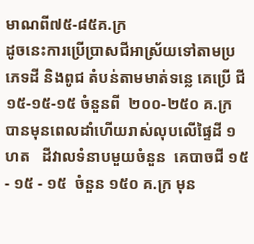មាណពី៧៥-៨៥គ.ក្រ
ដូចនេះការប្រើប្រាសជីអាស្រ័យទៅតាមប្រភេទដី និងពូជ តំបន់តាមមាត់ទន្លេ គេប្រើ ជី១៥-១៥-១៥ ចំនួនពី  ២០០-២៥០ គ.ក្រ បានមុនពេលដាំហើយរាស់លុបលើផ្ទៃដី ១ហត   ដីវាលទំនាបមួយចំនួន  គេបាចជី ១៥ - ១៥ - ១៥  ចំនួន ១៥០ គ.ក្រ មុន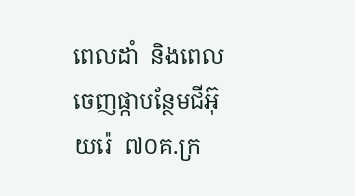ពេលដាំ  និងពេលចេញផ្កាបន្ថែមជីអ៊ុយរ៉េ  ៧០គ.ក្រ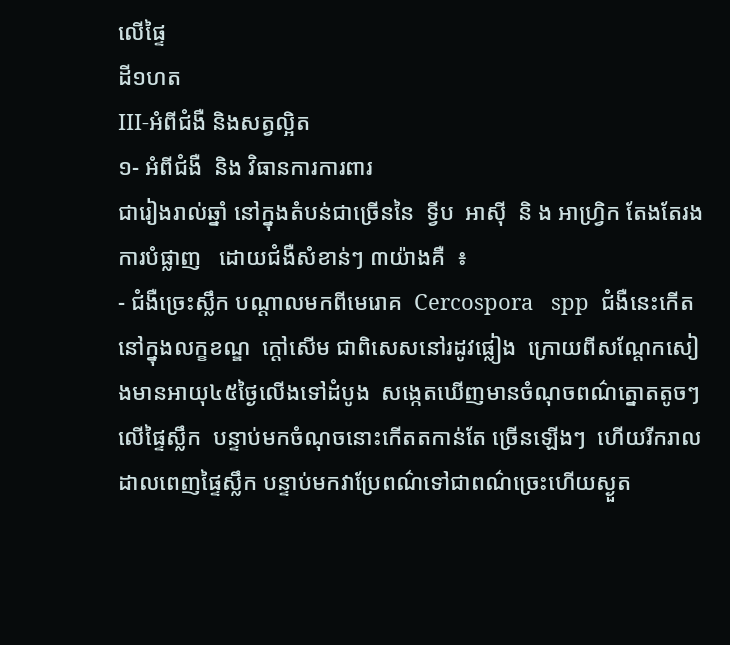លើផ្ទៃ
ដី១ហត
III-អំពីជំងឺ និងសត្វល្អិត
១- អំពីជំងឺ  និង វិធានការការពារ
ជារៀងរាល់ឆ្នាំ នៅក្នុងតំបន់ជាច្រើននៃ  ទ្វីប  អាស៊ី  និ ង អាហ្រ្វិក តែងតែរងការបំផ្លាញ   ដោយជំងឺសំខាន់ៗ ៣យ៉ាងគឺ  ៖
- ជំងឺច្រេះស្លឹក បណ្តាលមកពីមេរោគ  Cercospora   spp  ជំងឺនេះកើតនៅក្នុងលក្ខខណ្ឌ  ក្តៅសើម ជាពិសេសនៅរដូវផ្លៀង  ក្រោយពីសណ្តែកសៀងមានអាយុ៤៥ថ្ងៃលើងទៅដំបូង  សង្កេតឃើញមានចំណុចពណ៌ត្នោតតូចៗ  លើផ្ទៃស្លឹក  បន្ទាប់មកចំណុចនោះកើតតកាន់តែ ច្រើនឡើងៗ  ហើយរីករាលដាលពេញផ្ទៃស្លឹក បន្ទាប់មកវាប្រែពណ៌ទៅជាពណ៌ច្រេះហើយស្ងួត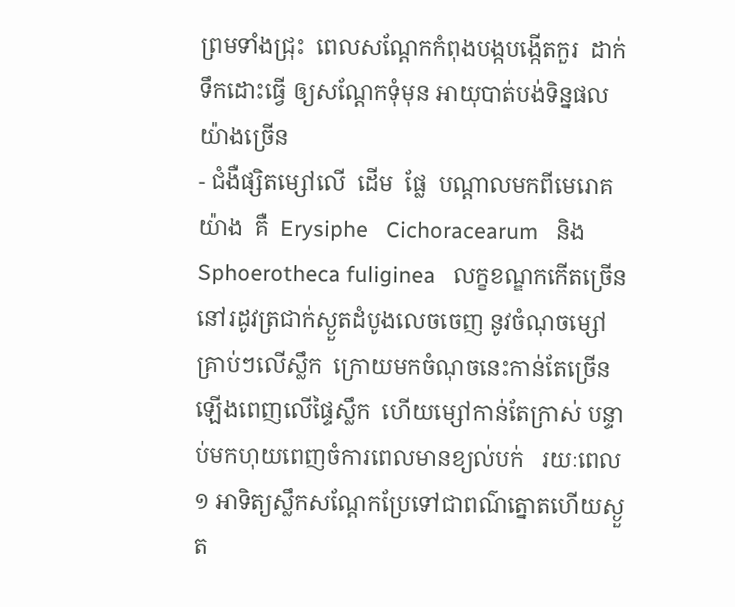ព្រមទាំងជ្រុះ  ពេលសណ្តែកកំពុងបង្កបង្កើតកួរ  ដាក់ ទឹកដោះធ្វើ ឲ្យសណ្តែកទុំមុន អាយុបាត់បង់ទិន្នផលយ៉ាងច្រើន
- ជំងឺផ្សិតម្សៅលើ  ដើម  ផ្លែ  បណ្តាលមកពីមេរោគ   យ៉ាង  គឺ  Erysiphe   Cichoracearum   និង Sphoerotheca fuliginea   លក្ខខណ្ឌកកើតច្រើននៅរដូវត្រជាក់ស្ងួតដំបូងលេចចេញ នូវចំណុចម្សៅគ្រាប់ៗលើស្លឹក  ក្រោយមកចំណុចនេះកាន់តែច្រើនឡើងពេញលើផ្ទៃស្លឹក  ហើយម្សៅកាន់តែក្រាស់ បន្ទាប់មកហុយពេញចំការពេលមានខ្យល់បក់   រយៈពេល១ អាទិត្យស្លឹកសណ្តែកប្រែទៅជាពណ៌ត្នោតហើយស្ងួត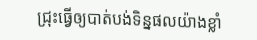ជ្រុះធ្វើឲ្យបាត់បង់ទិន្នផលយ៉ាងខ្លាំ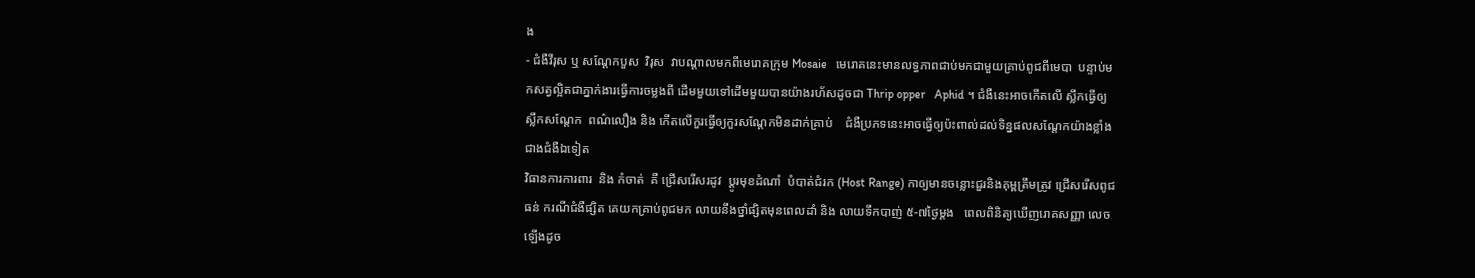ង
- ជំងឺវីរុស ឬ សណ្តែកបួស  វិរុស  វាបណ្តាលមកពីមេរោគក្រុម Mosaie   មេរោគនេះមានលទ្ធភាពជាប់មកជាមួយគ្រាប់ពូជពីមេបា  បន្ទាប់មកសត្វល្អិតជាភ្នាក់ងារធ្វើការចម្លងពី ដើមមួយទៅដើមមួយបានយ៉ាងរហ័សដូចជា Thrip opper   Aphid ។ ជំងឺនេះអាចកើតលើ ស្លឹកធ្វើឲ្យស្លឹកសណ្តែក  ពណ៌លឿង និង កើតលើកួរធ្វើឲ្យកួរសណ្តែកមិនដាក់គ្រាប់    ជំងឺប្រភទនេះអាចធ្វើឲ្យប៉ះពាល់ដល់ទិន្នផលសណ្តែកយ៉ាងខ្លាំងជាងជំងឺឯទៀត
វិធានការការពារ  និង កំចាត់  គឺ ជ្រើសរើសរដូវ  ប្តូរមុខដំណាំ  បំបាត់ជំរក (Host Range) កាឲ្យមានចន្លោះជួរនិងគុម្ពត្រឹមត្រូវ ជ្រើសរើសពូជធន់ ករណីជំងឺផ្សិត គេយកគ្រាប់ពូជមក លាយនឹងថ្នាំផ្សិតមុនពេលដាំ និង លាយទឹកបាញ់ ៥-៧ថ្ងៃម្តង   ពេលពិនិត្យឃើញរោគសញ្ញា លេចឡើងដូច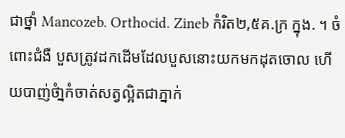ជាថ្នាំ Mancozeb. Orthocid. Zineb កំរិត២,៥គ.ក្រ ក្នុង. ។ ចំពោះជំងឺ បួសត្រូវដកដើមដែលបួសនោះយកមកដុតចោល ហើយបាញ់ថំា្នកំចាត់សត្វល្អិតជាភ្នាក់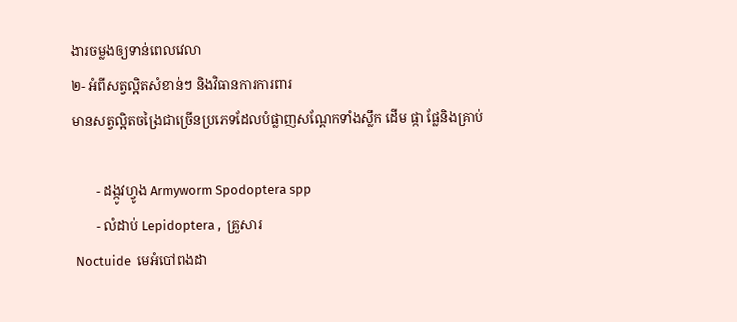ងារចម្លងឲ្យទាន់ពេលវេលា
២- អំពីសត្វល្អិតសំខាន់ៗ និងវិធានការការពារ
មានសត្វល្អិតចង្រៃជាច្រើនប្រភេទដែលបំផ្លាញសណ្តែកទាំងស្លឹក ដើម ផ្កា ផ្លែនិងគ្រាប់

       - ដង្កូវហ្វូង Armyworm Spodoptera spp
       - លំដាប់ Lepidoptera ,  គ្រួសារ
 Noctuide  មេអំបៅពងដា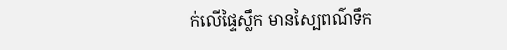ក់លើផ្ទៃស្លឹក មានស្បៃពណ៌ទឹក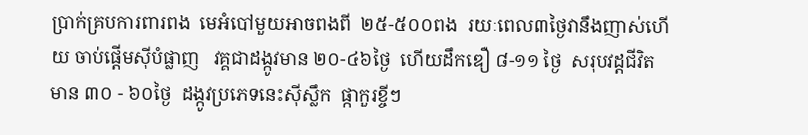ប្រាក់គ្របការពារពង  មេអំបៅមួយអាចពងពី  ២៥-៥០០ពង  រយៈពេល៣ថ្ងៃវានឹងញាស់ហើយ ចាប់ផ្តើមស៊ីបំផ្លាញ   វគ្គជាដង្កូវមាន ២០-៤៦ថ្ងៃ  ហើយដឹកឌឿ ៨-១១ ថ្ងៃ  សរុបវដ្តជីវិត មាន ៣០ - ៦០ថ្ងៃ  ដង្កូវប្រភេទនេះស៊ីស្លឹក  ផ្កាកួរខ្ចីៗ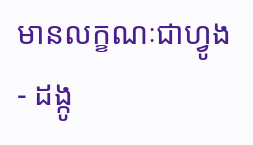មានលក្ខណៈជាហ្វូង
- ដង្កូ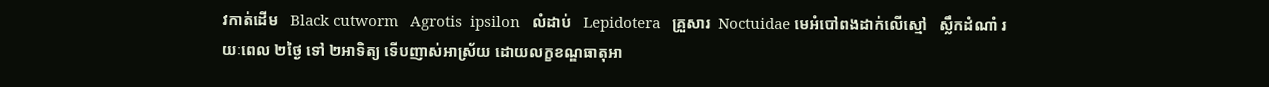វកាត់ដើម   Black cutworm   Agrotis  ipsilon   លំដាប់   Lepidotera   គ្រួសារ  Noctuidae មេអំបៅពងដាក់លើស្មៅ   ស្លឹកដំណាំ រយៈពេល ២ថ្ងៃ ទៅ ២អាទិត្យ ទើបញាស់អាស្រ័យ ដោយលក្ខខណ្ឌធាតុអា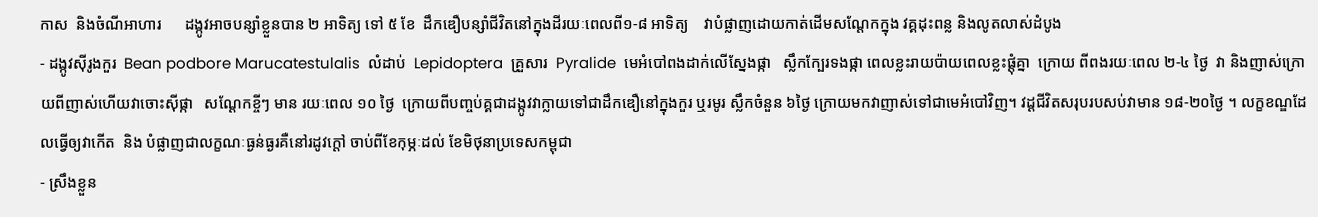កាស  និងចំណីអាហារ      ដង្កូវអាចបន្សំាខ្លួនបាន ២ អាទិត្យ ទៅ ៥ ខែ  ដឹកឌឿបន្សំាជីវិតនៅក្នុងដីរយៈពេលពី១-៨ អាទិត្យ    វាបំផ្លាញដោយកាត់ដើមសណ្តែកក្នុង វគ្គដុះពន្ល និងលូតលាស់ដំបូង
- ដង្កូវស៊ីរូងកួរ  Bean podbore Marucatestulalis  លំដាប់  Lepidoptera  គ្រួសារ  Pyralide  មេអំបៅពងដាក់លើស្នែងផ្កា   ស្លឹកក្បែរទងផ្កា ពេលខ្លះរាយប៉ាយពេលខ្លះផ្តុំគ្នា  ក្រោយ ពីពងរយៈពេល ២-៤ ថ្ងៃ  វា និងញាស់ក្រោយពីញាស់ហើយវាចោះស៊ីផ្កា   សណ្តែកខ្ចីៗ មាន រយៈពេល ១០ ថ្ងៃ  ក្រោយពីបញ្ចប់គ្គជាដង្កូវវាក្លាយទៅជាដឹកឌឿនៅក្នុងកួរ ឬរមូរ ស្លឹកចំនួន ៦ថ្ងៃ ក្រោយមកវាញាស់ទៅជាមេអំបៅវិញ។ វដ្តជីវិតសរុបរបសប់វាមាន ១៨-២០ថ្ងៃ ។ លក្ខខណ្ឌដែលធ្វើឲ្យវាកើត  និង បំផ្លាញជាលក្ខណៈធ្ងន់ធ្ងរគឺនៅរដូវក្តៅ ចាប់ពីខែកុម្ភៈដល់ ខែមិថុនាប្រទេសកម្ពុជា
- ស្រឹងខ្លួន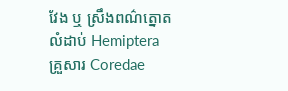វែង ឬ ស្រឹងពណ៌ត្នោត  លំដាប់ Hemiptera គ្រួសារ Coredae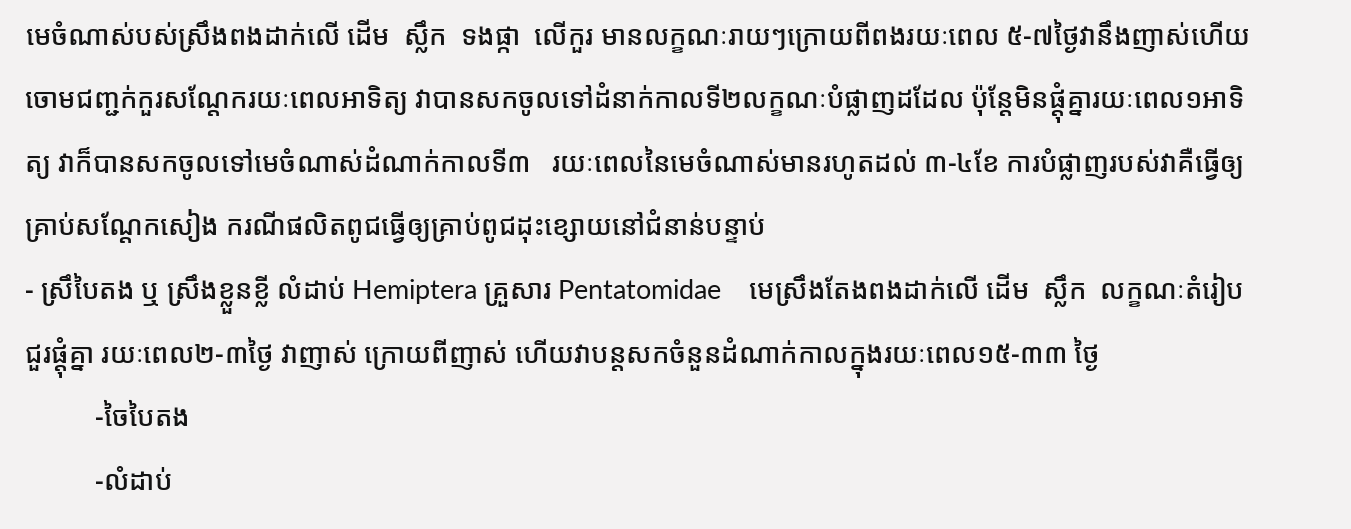មេចំណាស់បស់ស្រឹងពងដាក់លើ ដើម  ស្លឹក  ទងផ្កា  លើកួរ មានលក្ខណៈរាយៗក្រោយពីពងរយៈពេល ៥-៧ថ្ងៃវានឹងញាស់ហើយចោមជញ្ជក់កួរសណ្តែករយៈពេលអាទិត្យ វាបានសកចូលទៅដំនាក់កាលទី២លក្ខណៈបំផ្លាញដដែល ប៉ុន្តែមិនផ្តុំគ្នារយៈពេល១អាទិត្យ វាក៏បានសកចូលទៅមេចំណាស់ដំណាក់កាលទី៣   រយៈពេលនៃមេចំណាស់មានរហូតដល់ ៣-៤ខែ ការបំផ្លាញរបស់វាគឺធ្វើឲ្យគ្រាប់សណ្តែកសៀង ករណីផលិតពូជធ្វើឲ្យគ្រាប់ពូជដុះខ្សោយនៅជំនាន់បន្ទាប់
- ស្រឹបៃតង ឬ ស្រឹងខ្លួនខ្លី លំដាប់ Hemiptera គ្រួសារ Pentatomidae    មេស្រឹងតែងពងដាក់លើ ដើម  ស្លឹក  លក្ខណៈតំរៀបជួរផ្តុំគ្នា រយៈពេល២-៣ថ្ងៃ វាញាស់ ក្រោយពីញាស់ ហើយវាបន្តសកចំនួនដំណាក់កាលក្នុងរយៈពេល១៥-៣៣ ថ្ងៃ
          -ចៃបៃតង
          -លំដាប់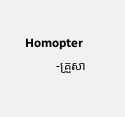Homopter
          -គ្រួសា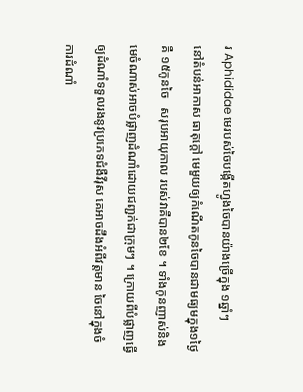រ Aphididae មេរបស់ចៃបង្កើតហ្វូងចៃបានយ៉ាងច្រើក្នុង ១ឆ្នាំៗ
នៅតំបន់អាកាស ធាតុក្តៅ មេមួយឲ្យកំណើតកូនចៃបានជាមធ្យមក្នុង១ថ្ងៃគឺ ១៥កូនចៃ   សរុបអាយុកាល របស់វាគឺបាន២ខែ ។ ទាំងកូនញាស់និងមេចំណាស់អាចបំផ្លាញដំណាំដោយជញ្ជក់ជាក្រុមៗ ។ ក្រោយពីបំផ្លាញធ្វើឲ្យដំណាំទទួលរងនូវប្រភេទជំងឺវីរុស គេអាចដឹងអំពីវត្តមាន ចៃនៅក្នុងចំការដំណាំ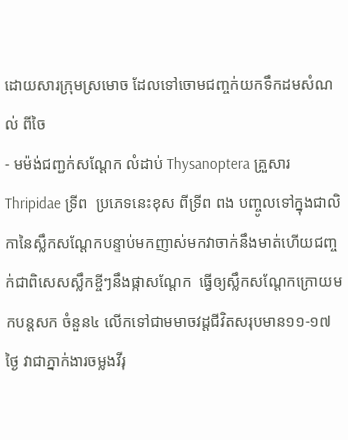ដោយសារក្រុមស្រមោច ដែលទៅចោមជញ្ចក់យកទឹកដមសំណល់ ពីចៃ
- មម៉ង់ជញ្ជក់សណ្តែក លំដាប់ Thysanoptera គ្រួសារ Thripidae ទ្រីព  ប្រភេទនេះខុស ពីទ្រីព ពង បញ្ចូលទៅក្នុងជាលិកានៃស្លឹកសណ្តែកបន្ទាប់មកញាស់មកវាចាក់នឹងមាត់ហើយជញ្ចក់ជាពិសេសស្លឹកខ្ចីៗនឹងផ្កាសណ្តែក  ធ្វើឲ្យស្លឹកសណ្តែកក្រោយមកបន្តសក ចំនួន៤ លើកទៅជាមមាចវដ្តជីវិតសរុបមាន១១-១៧ថ្ងៃ វាជាភ្នាក់ងារចម្លងវីរុ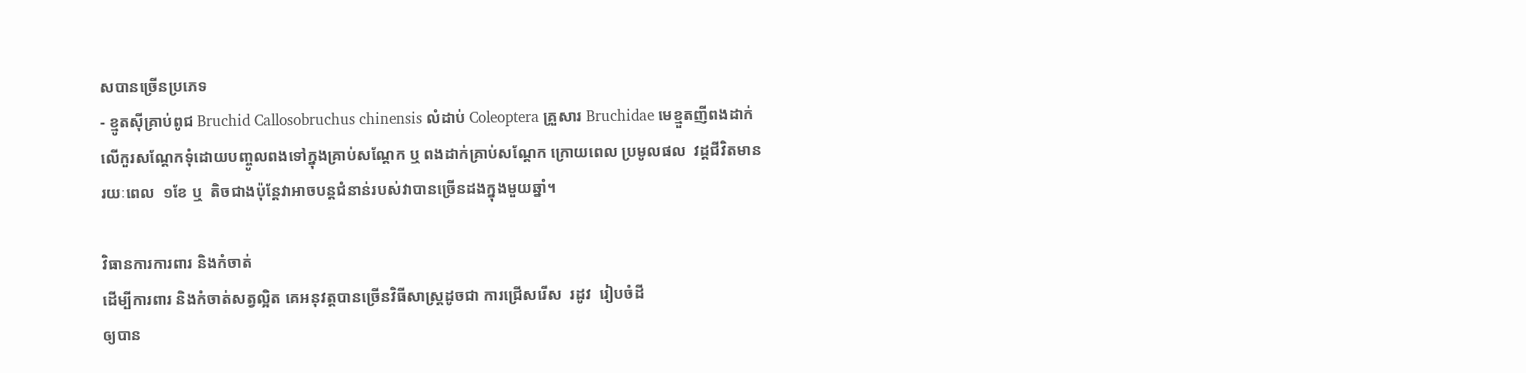សបានច្រើនប្រភេទ
- ខ្មូតស៊ីគ្រាប់ពូជ Bruchid Callosobruchus chinensis លំដាប់ Coleoptera គ្រួសារ Bruchidae មេខ្មួតញីពងដាក់លើកួរសណ្តែកទុំដោយបញ្ចូលពងទៅក្នុងគ្រាប់សណ្តែក ឬ ពងដាក់គ្រាប់សណ្តែក ក្រោយពេល ប្រមូលផល  វដ្តជីវិតមានរយៈពេល  ១ខែ ឬ  តិចជាងប៉ុន្តែវាអាចបន្តជំនាន់របស់វាបានច្រើនដងក្នុងមួយឆ្នាំ។

វិធានការការពារ និងកំចាត់
ដើម្បីការពារ និងកំចាត់សត្វល្អិត គេអនុវត្តបានច្រើនវិធីសាស្ត្រដូចជា ការជ្រើសរើស  រដូវ  រៀបចំដី
ឲ្យបាន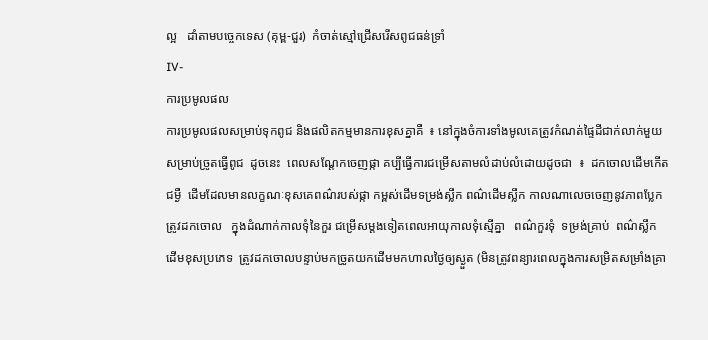ល្អ   ដាំតាមបច្ចេកទេស (គុម្ព-ជួរ)  កំចាត់ស្មៅជ្រើសរើសពូជធន់ទ្រាំ
IV-
ការប្រមូលផល
ការប្រមូលផលសម្រាប់ទុកពូជ និងផលិតកម្មមានការខុសគ្នាគឺ  ៖ នៅក្នុងចំការទាំងមូលគេត្រូវកំណត់ផ្ទៃដីជាក់លាក់មួយសម្រាប់ច្រូតធ្វើពូជ  ដូចនេះ  ពេលសណ្តែកចេញផ្កា គប្បីធ្វើការជម្រើសតាមលំដាប់លំដោយដូចជា  ៖  ដកចោលដើមកើត ជម្ងឺ  ដើមដែលមានលក្ខណៈខុសគេពណ៌របស់ផ្កា កម្ពស់ដើមទម្រង់ស្លឹក ពណ៌ដើមស្លឹក កាលណាលេចចេញនូវភាពប្លែកត្រូវដកចោល   ក្នុងដំណាក់កាលទុំនៃកួរ ជម្រើសម្តងទៀតពេលអាយុកាលទុំស្មើគ្នា   ពណ៌កួរទុំ  ទម្រង់គ្រាប់  ពណ៌ស្លឹក  ដើមខុសប្រភេទ  ត្រូវដកចោលបន្ទាប់មកច្រូតយកដើមមកហាលថ្ងៃឲ្យស្ងួត (មិនត្រូវពន្យារពេលក្នុងការសម្រិតសម្រាំងគ្រា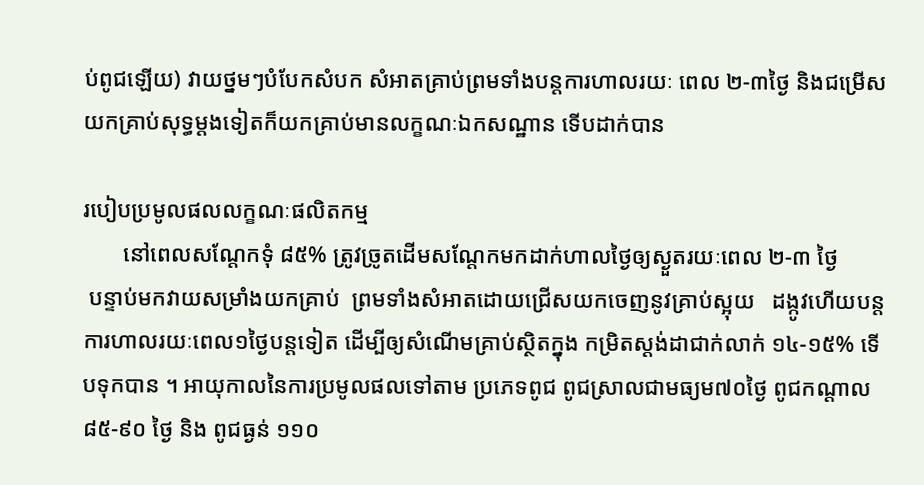ប់ពូជឡើយ) វាយថ្នមៗបំបែកសំបក សំអាតគ្រាប់ព្រមទាំងបន្តការហាលរយៈ ពេល ២-៣ថ្ងៃ និងជម្រើសយកគ្រាប់សុទ្ធម្តងទៀតក៏យកគ្រាប់មានលក្ខណៈឯកសណ្ឋាន ទើបដាក់បាន

របៀបប្រមូលផលលក្ខណៈផលិតកម្ម
       នៅពេលសណ្តែកទុំ ៨៥% ត្រូវច្រូតដើមសណ្តែកមកដាក់ហាលថ្ងៃឲ្យស្ងួតរយៈពេល ២-៣ ថ្ងៃ
 បន្ទាប់មកវាយសម្រាំងយកគ្រាប់  ព្រមទាំងសំអាតដោយជ្រើសយកចេញនូវគ្រាប់ស្អុយ   ដង្កូវហើយបន្តការហាលរយៈពេល១ថ្ងៃបន្តទៀត ដើម្បីឲ្យសំណើមគ្រាប់ស្ថិតក្នុង កម្រិតស្តង់ដាជាក់លាក់ ១៤-១៥% ទើបទុកបាន ។ អាយុកាលនៃការប្រមូលផលទៅតាម ប្រភេទពូជ ពូជស្រាលជាមធ្យម៧០ថ្ងៃ ពូជកណ្តាល ៨៥-៩០ ថ្ងៃ និង ពូជធ្ងន់ ១១០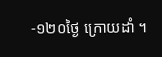-១២០ថ្ងៃ ក្រោយដាំ ។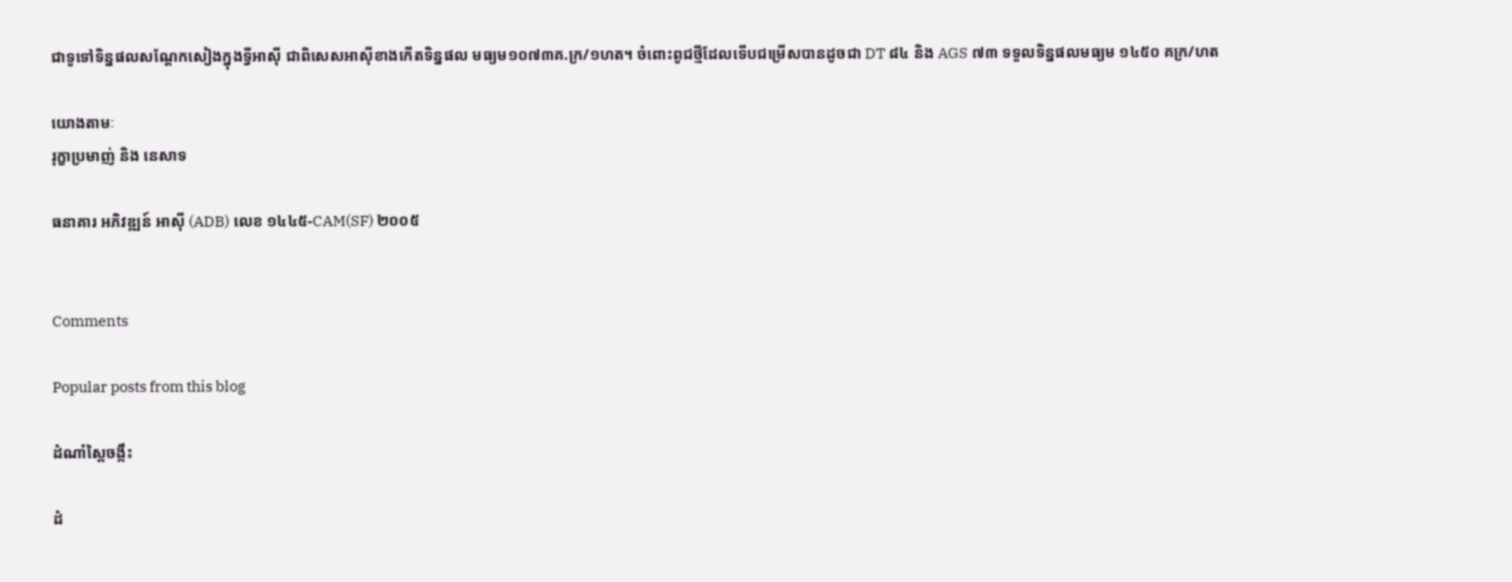ជាទូទៅទិន្នផលសណ្តែកសៀងក្នុងទ្វីអាស៊ី ជាពិសេសអាស៊ីខាងកើតទិន្នផល មធ្យម១០៧៣គ.ក្រ/១ហត។ ចំពោះពូជថ្មីដែលទើបជម្រើសបានដូចជា DT ៨៤ និង AGS ៧៣ ទទួលទិន្នផលមធ្យម ១៤៥០ គក្រ/ហត

យោងតាមៈ
រុក្ខាប្រមាញ់ និង នេសាទ

ធនាគារ អភិវឌ្ឍន៍ អាស៊ី (ADB) លេខ ១៤៤៥-CAM(SF) ២០០៥


Comments

Popular posts from this blog

ដំណាំស្ពៃចង្កឹះ

ដំ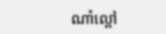ណាំល្ពៅ